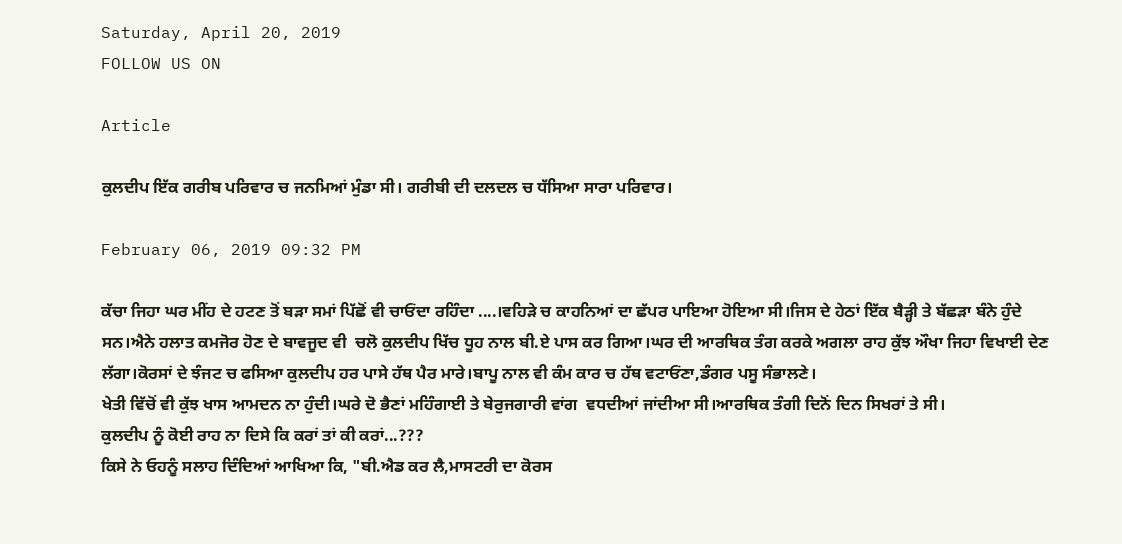Saturday, April 20, 2019
FOLLOW US ON

Article

ਕੁਲਦੀਪ ਇੱਕ ਗਰੀਬ ਪਰਿਵਾਰ ਚ ਜਨਮਿਆਂ ਮੁੰਡਾ ਸੀ। ਗਰੀਬੀ ਦੀ ਦਲਦਲ ਚ ਧੱਸਿਆ ਸਾਰਾ ਪਰਿਵਾਰ।

February 06, 2019 09:32 PM

ਕੱਚਾ ਜਿਹਾ ਘਰ ਮੀਂਹ ਦੇ ਹਟਣ ਤੋਂ ਬੜਾ ਸਮਾਂ ਪਿੱਛੋਂ ਵੀ ਚਾਓਂਦਾ ਰਹਿੰਦਾ ....।ਵਹਿੜੇ ਚ ਕਾਹਨਿਆਂ ਦਾ ਛੱਪਰ ਪਾਇਆ ਹੋਇਆ ਸੀ।ਜਿਸ ਦੇ ਹੇਠਾਂ ਇੱਕ ਬੈੜ੍ਹੀ ਤੇ ਬੱਛੜਾ ਬੰਨੇ ਹੁੰਦੇ ਸਨ।ਐਨੇ ਹਲਾਤ ਕਮਜੋਰ ਹੋਣ ਦੇ ਬਾਵਜੂਦ ਵੀ  ਚਲੋ ਕੁਲਦੀਪ ਖਿੱਚ ਧੂਹ ਨਾਲ ਬੀ.ਏ ਪਾਸ ਕਰ ਗਿਆ।ਘਰ ਦੀ ਆਰਥਿਕ ਤੰਗ ਕਰਕੇ ਅਗਲਾ ਰਾਹ ਕੁੱਝ ਔਖਾ ਜਿਹਾ ਵਿਖਾਈ ਦੇਣ ਲੱਗਾ।ਕੋਰਸਾਂ ਦੇ ਝੰਜਟ ਚ ਫਸਿਆ ਕੁਲਦੀਪ ਹਰ ਪਾਸੇ ਹੱਥ ਪੈਰ ਮਾਰੇ।ਬਾਪੂ ਨਾਲ ਵੀ ਕੰਮ ਕਾਰ ਚ ਹੱਥ ਵਟਾਓਂਣਾ,ਡੰਗਰ ਪਸੂ ਸੰਭਾਲਣੇ।
ਖੇਤੀ ਵਿੱਚੋਂ ਵੀ ਕੁੱਝ ਖਾਸ ਆਮਦਨ ਨਾ ਹੁੰਦੀ।ਘਰੇ ਦੋ ਭੈਣਾਂ ਮਹਿੰਗਾਈ ਤੇ ਬੇਰੁਜਗਾਰੀ ਵਾਂਗ  ਵਧਦੀਆਂ ਜਾਂਦੀਆ ਸੀ।ਆਰਥਿਕ ਤੰਗੀ ਦਿਨੋਂ ਦਿਨ ਸਿਖਰਾਂ ਤੇ ਸੀ।
ਕੁਲਦੀਪ ਨੂੰ ਕੋਈ ਰਾਹ ਨਾ ਦਿਸੇ ਕਿ ਕਰਾਂ ਤਾਂ ਕੀ ਕਰਾਂ...???
ਕਿਸੇ ਨੇ ਓਹਨੂੰ ਸਲਾਹ ਦਿੰਦਿਆਂ ਆਖਿਆ ਕਿ, "ਬੀ.ਐਡ ਕਰ ਲੈ,ਮਾਸਟਰੀ ਦਾ ਕੋਰਸ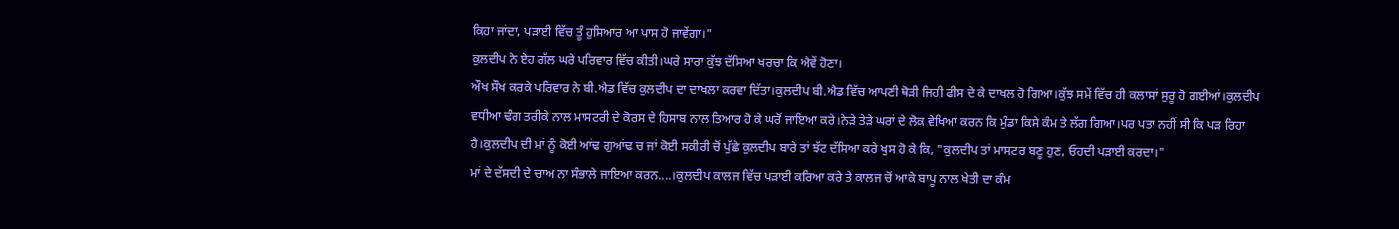ਕਿਹਾ ਜਾਂਦਾ, ਪੜਾਈ ਵਿੱਚ ਤੂੰ ਹੁਸਿਆਰ ਆ ਪਾਸ ਹੋ ਜਾਵੇਂਗਾ।"
ਕੁਲਦੀਪ ਨੇ ਏਹ ਗੱਲ ਘਰੇ ਪਰਿਵਾਰ ਵਿੱਚ ਕੀਤੀ।ਘਰੇ ਸਾਰਾ ਕੁੱਝ ਦੱਸਿਆ ਖਰਚਾ ਕਿ ਐਵੇਂ ਹੋਣਾ।
ਔਖ ਸੌਖ ਕਰਕੇ ਪਰਿਵਾਰ ਨੇ ਬੀ.ਐਡ ਵਿੱਚ ਕੁਲਦੀਪ ਦਾ ਦਾਖਲਾ ਕਰਵਾ ਦਿੱਤਾ।ਕੁਲਦੀਪ ਬੀ.ਐਡ ਵਿੱਚ ਆਪਣੀ ਥੋੜੀ ਜਿਹੀ ਫੀਸ ਦੇ ਕੇ ਦਾਖਲ ਹੋ ਗਿਆ।ਕੁੱਝ ਸਮੇਂ ਵਿੱਚ ਹੀ ਕਲਾਸਾਂ ਸੁਰੂ ਹੋ ਗਈਆਂ।ਕੁਲਦੀਪ ਵਧੀਆ ਢੰਗ ਤਰੀਕੇ ਨਾਲ ਮਾਸਟਰੀ ਦੇ ਕੋਰਸ ਦੇ ਹਿਸਾਬ ਨਾਲ ਤਿਆਰ ਹੋ ਕੇ ਘਰੋਂ ਜਾਇਆ ਕਰੇ।ਨੇੜੇ ਤੇੜੇ ਘਰਾਂ ਦੇ ਲੋਕ ਵੇਖਿਆ ਕਰਨ ਕਿ ਮੁੰਡਾ ਕਿਸੇ ਕੰਮ ਤੇ ਲੱਗ ਗਿਆ।ਪਰ ਪਤਾ ਨਹੀਂ ਸੀ ਕਿ ਪੜ ਰਿਹਾ ਹੈ।ਕੁਲਦੀਪ ਦੀ ਮਾਂ ਨੂੰ ਕੋਈ ਆਂਢ ਗੁਆਂਢ ਚ ਜਾਂ ਕੋਈ ਸਕੀਰੀ ਚੋਂ ਪੁੱਛੇ ਕੁਲਦੀਪ ਬਾਰੇ ਤਾਂ ਝੱਟ ਦੱਸਿਆ ਕਰੇ ਖੁਸ ਹੋ ਕੇ ਕਿ, "ਕੁਲਦੀਪ ਤਾਂ ਮਾਸਟਰ ਬਣੂ ਹੁਣ, ਓਹਦੀ ਪੜਾਈ ਕਰਦਾ।"
ਮਾਂ ਦੇ ਦੱਸਦੀ ਦੇ ਚਾਅ ਨਾ ਸੰਭਾਲੇ ਜਾਇਆ ਕਰਨ....।ਕੁਲਦੀਪ ਕਾਲਜ ਵਿੱਚ ਪੜਾਈ ਕਰਿਆ ਕਰੇ ਤੇ ਕਾਲਜ ਚੋਂ ਆਕੇ ਬਾਪੂ ਨਾਲ ਖੇਤੀ ਦਾ ਕੰਮ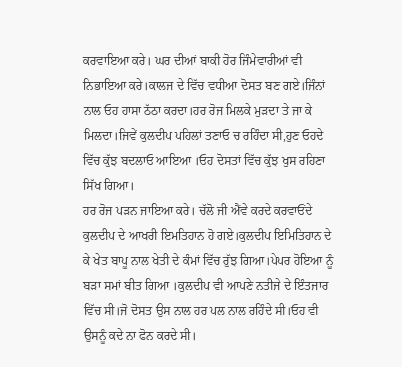ਕਰਵਾਇਆ ਕਰੇ। ਘਰ ਦੀਆਂ ਬਾਕੀ ਹੋਰ ਜਿੰਮੇਵਾਰੀਆਂ ਵੀ ਨਿਭਾਇਆ ਕਰੇ।ਕਾਲਜ ਦੇ ਵਿੱਚ ਵਧੀਆ ਦੋਸਤ ਬਣ ਗਏ।ਜਿੰਨਾਂ ਨਾਲ ਓਹ ਹਾਸਾ ਠੱਠਾ ਕਰਦਾ।ਹਰ ਰੋਜ ਮਿਲਕੇ ਮੁੜਦਾ ਤੇ ਜਾ ਕੇ ਮਿਲਦਾ।ਜਿਵੇਂ ਕੁਲਦੀਪ ਪਹਿਲਾਂ ਤਣਾਓ ਚ ਰਹਿੰਦਾ ਸੀ,ਹੁਣ ਓਹਦੇ ਵਿੱਚ ਕੁੱਝ ਬਦਲਾਓ ਆਇਆ ।ਓਹ ਦੋਸਤਾਂ ਵਿੱਚ ਕੁੱਝ ਖੁਸ ਰਹਿਣਾ ਸਿੱਖ ਗਿਆ।
ਹਰ ਰੋਜ ਪੜਨ ਜਾਇਆ ਕਰੇ। ਚੱਲੋ ਜੀ ਐਂਵੇ ਕਰਦੇ ਕਰਵਾਓਂਦੇ ਕੁਲਦੀਪ ਦੇ ਆਖਰੀ ਇਮਤਿਹਾਨ ਹੋ ਗਏ।ਕੁਲਦੀਪ ਇਮਿਤਿਹਾਨ ਦੇ ਕੇ ਖੇਤ ਬਾਪੂ ਨਾਲ ਖੇਤੀ ਦੇ ਕੰਮਾਂ ਵਿੱਚ ਰੁੱਝ ਗਿਆ।ਪੇਪਰ ਹੋਇਆ ਨੂੰ ਬੜਾ ਸਮਾਂ ਬੀਤ ਗਿਆ ।ਕੁਲਦੀਪ ਵੀ ਆਪਣੇ ਨਤੀਜੇ ਦੇ ਇੰਤਜਾਰ ਵਿੱਚ ਸੀ।ਜੋ ਦੋਸਤ ਉਸ ਨਾਲ ਹਰ ਪਲ ਨਾਲ ਰਹਿੰਦੇ ਸੀ।ਓਹ ਵੀ ਉਸਨੂੰ ਕਦੇ ਨਾ ਫੋਨ ਕਰਦੇ ਸੀ।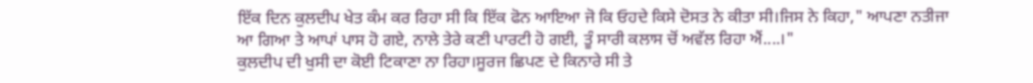ਇੱਕ ਦਿਨ ਕੁਲਦੀਪ ਖੇਤ ਕੰਮ ਕਰ ਰਿਹਾ ਸੀ ਕਿ ਇੱਕ ਫੋਨ ਆਇਆ ਜੋ ਕਿ ਓਹਦੇ ਕਿਸੇ ਦੋਸਤ ਨੇ ਕੀਤਾ ਸੀ।ਜਿਸ ਨੇ ਕਿਹਾ," ਆਪਣਾ ਨਤੀਜਾ ਆ ਗਿਆ ਤੇ ਆਪਾਂ ਪਾਸ ਹੋ ਗਏ, ਨਾਲੇ ਤੇਰੇ ਕਣੀ ਪਾਰਟੀ ਹੋ ਗਈ, ਤੂੰ ਸਾਰੀ ਕਲਾਸ ਚੋਂ ਅਵੱਲ ਰਿਹਾ ਐਂ....।"
ਕੁਲਦੀਪ ਦੀ ਖੁਸੀ ਦਾ ਕੋਈ ਟਿਕਾਣਾ ਨਾ ਰਿਹਾ।ਸੂਰਜ ਛਿਪਣ ਦੇ ਕਿਨਾਰੇ ਸੀ ਤੇ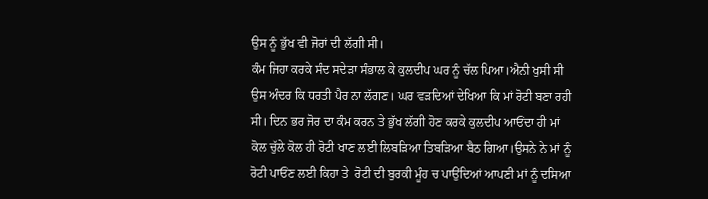ਉਸ ਨੂੰ ਭੁੱਖ ਵੀ ਜੋਰਾਂ ਦੀ ਲੱਗੀ ਸੀ।
ਕੰਮ ਜਿਹਾ ਕਰਕੇ ਸੰਦ ਸਦੇੜਾ ਸੰਭਾਲ ਕੇ ਕੁਲਦੀਪ ਘਰ ਨੂੰ ਚੱਲ ਪਿਆ।ਐਨੀ ਖੁਸੀ ਸੀ ਉਸ ਅੰਦਰ ਕਿ ਧਰਤੀ ਪੈਰ ਨਾ ਲੱਗਣ। ਘਰ ਵੜਦਿਆਂ ਦੇਖਿਆ ਕਿ ਮਾਂ ਰੋਟੀ ਬਣਾ ਰਹੀ ਸੀ। ਦਿਨ ਭਰ ਜੋਰ ਦਾ ਕੰਮ ਕਰਨ ਤੇ ਭੁੱਖ ਲੱਗੀ ਹੋਣ ਕਰਕੇ ਕੁਲਦੀਪ ਆਓਂਦਾ ਹੀ ਮਾਂ ਕੋਲ ਚੁੱਲੇ ਕੋਲ ਹੀ ਰੋਟੀ ਖਾਣ ਲਈ ਲਿਬੜਿਆ ਤਿਬੜਿਆ ਬੈਠ ਗਿਆ।ਉਸਨੇ ਨੇ ਮਾਂ ਨੂੰ ਰੋਟੀ ਪਾਓਂਣ ਲਈ ਕਿਹਾ ਤੇ  ਰੋਟੀ ਦੀ ਬੁਰਕੀ ਮੂੰਹ ਚ ਪਾਉਂਦਿਆਂ ਆਪਣੀ ਮਾਂ ਨੂੰ ਦਸਿਆ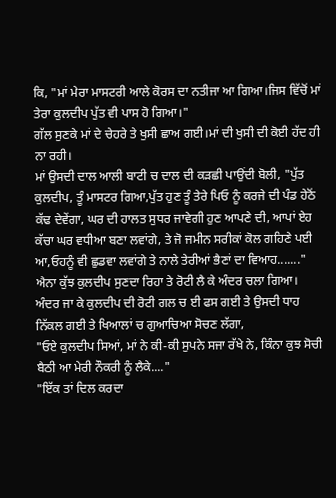ਕਿ, "ਮਾਂ ਮੇਰਾ ਮਾਸਟਰੀ ਆਲੇ ਕੋਰਸ ਦਾ ਨਤੀਜਾ ਆ ਗਿਆ।ਜਿਸ ਵਿੱਚੋਂ ਮਾਂ ਤੇਰਾ ਕੁਲਦੀਪ ਪੁੱਤ ਵੀ ਪਾਸ ਹੋ ਗਿਆ।"
ਗੱਲ ਸੁਣਕੇ ਮਾਂ ਦੇ ਚੇਹਰੇ ਤੇ ਖੁਸੀ ਛਾਅ ਗਈ।ਮਾਂ ਦੀ ਖੁਸੀ ਦੀ ਕੋਈ ਹੱਦ ਹੀ ਨਾ ਰਹੀ।
ਮਾਂ ਉਸਦੀ ਦਾਲ ਆਲੀ ਬਾਟੀ ਚ ਦਾਲ ਦੀ ਕੜਛੀ ਪਾਉਂਦੀ ਬੋਲੀ, "ਪੁੱਤ ਕੁਲਦੀਪ, ਤੂੰ ਮਾਸਟਰ ਗਿਆ,ਪੁੱਤ ਹੁਣ ਤੂੰ ਤੇਰੇ ਪਿਓ ਨੂੰ ਕਰਜੇ ਦੀ ਪੰਡ ਹੇਠੋਂ ਕੱਢ ਦੇਵੇਂਗਾ, ਘਰ ਦੀ ਹਾਲਤ ਸੁਧਰ ਜਾਵੇਗੀ ਹੁਣ ਆਪਣੇ ਦੀ, ਆਪਾਂ ਏਹ ਕੱਚਾ ਘਰ ਵਧੀਆ ਬਣਾ ਲਵਾਂਗੇ, ਤੇ ਜੋ ਜਮੀਨ ਸਰੀਕਾਂ ਕੋਲ ਗਹਿਣੇ ਪਈ ਆ,ਓਹਨੂੰ ਵੀ ਛੁਡਵਾ ਲਵਾਂਗੇ ਤੇ ਨਾਲੇ ਤੇਰੀਆਂ ਭੈਣਾਂ ਦਾ ਵਿਆਹ......."
ਐਨਾ ਕੁੱਝ ਕੁਲਦੀਪ ਸੁਣਦਾ ਰਿਹਾ ਤੇ ਰੋਟੀ ਲੈ ਕੇ ਅੰਦਰ ਚਲਾ ਗਿਆ।
ਅੰਦਰ ਜਾ ਕੇ ਕੁਲਦੀਪ ਦੀ ਰੋਟੀ ਗਲ ਚ ਈ ਫਸ ਗਈ ਤੇ ਉਸਦੀ ਧਾਹ ਨਿੱਕਲ ਗਈ ਤੇ ਖਿਆਲਾਂ ਚ ਗੁਆਚਿਆ ਸੋਚਣ ਲੱਗਾ,
"ਓਏ ਕੁਲਦੀਪ ਸਿਆਂ, ਮਾਂ ਨੇ ਕੀ-ਕੀ ਸੁਪਨੇ ਸਜਾ ਰੱਖੇ ਨੇ, ਕਿੰਨਾ ਕੁਝ ਸੋਚੀ ਬੈਠੀ ਆ ਮੇਰੀ ਨੌਕਰੀ ਨੂੰ ਲੈਕੇ...."
"ਇੱਕ ਤਾਂ ਦਿਲ ਕਰਦਾ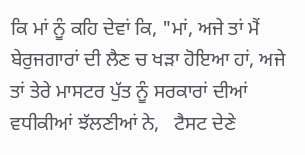ਕਿ ਮਾਂ ਨੂੰ ਕਹਿ ਦੇਵਾਂ ਕਿ, "ਮਾਂ, ਅਜੇ ਤਾਂ ਮੈਂ ਬੇਰੁਜਗਾਰਾਂ ਦੀ ਲੈਣ ਚ ਖੜਾ ਹੋਇਆ ਹਾਂ, ਅਜੇ ਤਾਂ ਤੇਰੇ ਮਾਸਟਰ ਪੁੱਤ ਨੂੰ ਸਰਕਾਰਾਂ ਦੀਆਂ ਵਧੀਕੀਆਂ ਝੱਲਣੀਆਂ ਨੇ,   ਟੈਸਟ ਦੇਣੇ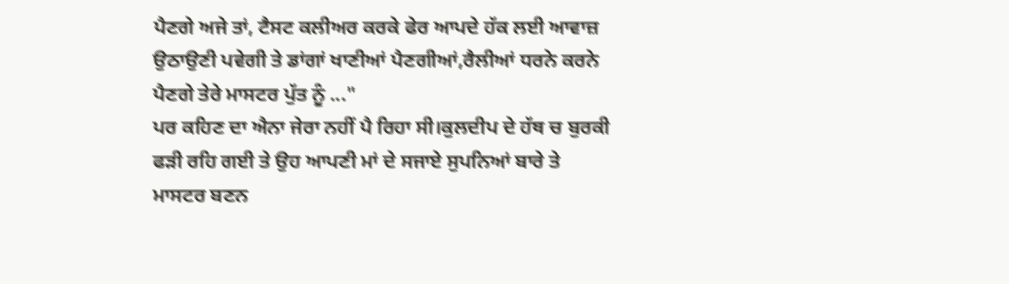ਪੈਣਗੇ ਅਜੇ ਤਾਂ, ਟੈਸਟ ਕਲੀਅਰ ਕਰਕੇ ਫੇਰ ਆਪਦੇ ਹੱਕ ਲਈ ਆਵਾਜ਼ ਉਠਾਉਣੀ ਪਵੇਗੀ ਤੇ ਡਾਂਗਾਂ ਖਾਣੀਆਂ ਪੈਣਗੀਆਂ,ਰੈਲੀਆਂ ਧਰਨੇ ਕਰਨੇ ਪੈਣਗੇ ਤੇਰੇ ਮਾਸਟਰ ਪੁੱਤ ਨੂੰ ..."
ਪਰ ਕਹਿਣ ਦਾ ਐਨਾ ਜੇਰਾ ਨਹੀਂ ਪੈ ਰਿਹਾ ਸੀ।ਕੁਲਦੀਪ ਦੇ ਹੱਥ ਚ ਬੁਰਕੀ ਫੜੀ ਰਹਿ ਗਈ ਤੇ ਉਹ ਆਪਣੀ ਮਾਂ ਦੇ ਸਜਾਏ ਸੁਪਨਿਆਂ ਬਾਰੇ ਤੇ ਮਾਸਟਰ ਬਣਨ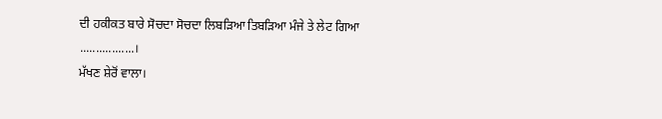ਦੀ ਹਕੀਕਤ ਬਾਰੇ ਸੋਚਦਾ ਸੋਚਦਾ ਲਿਬੜਿਆ ਤਿਬੜਿਆ ਮੰਜੇ ਤੇ ਲੇਟ ਗਿਆ .................।
ਮੱਖਣ ਸ਼ੇਰੋਂ ਵਾਲਾ।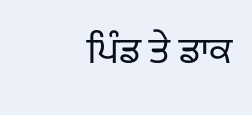ਪਿੰਡ ਤੇ ਡਾਕ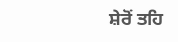ਸ਼ੇਰੋਂ ਤਹਿ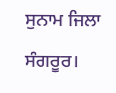ਸੁਨਾਮ ਜਿਲਾ ਸੰਗਰੂਰ।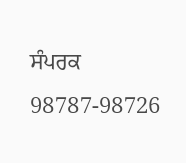ਸੰਪਰਕ 98787-98726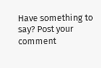Have something to say? Post your comment